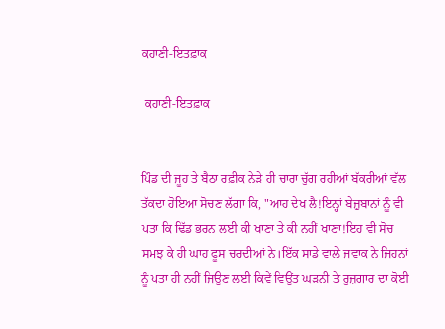ਕਹਾਣੀ-ਇਤਫ਼ਾਕ

 ਕਹਾਣੀ-ਇਤਫ਼ਾਕ


ਪਿੰਡ ਦੀ ਜੂਹ ਤੇ ਬੈਠਾ ਰਫ਼ੀਕ ਨੇੜੇ ਹੀ ਚਾਰਾ ਚੁੱਗ ਰਹੀਆਂ ਬੱਕਰੀਆਂ ਵੱਲ ਤੱਕਦਾ ਹੋਇਆ ਸੋਚਣ ਲੱਗਾ ਕਿ, "ਆਹ ਦੇਖ ਲੈ!ਇਨ੍ਹਾਂ ਬੇਜ਼ੁਬਾਨਾਂ ਨੂੰ ਵੀ ਪਤਾ ਕਿ ਢਿੱਡ ਭਰਨ ਲਈ ਕੀ ਖਾਣਾ ਤੇ ਕੀ ਨਹੀਂ ਖਾਣਾ!ਇਹ ਵੀ ਸੋਚ ਸਮਝ ਕੇ ਹੀ ਘਾਹ ਫੂਸ ਚਰਦੀਆਂ ਨੇ।ਇੱਕ ਸਾਡੇ ਵਾਲੇ ਜਵਾਕ ਨੇ ਜਿਹਨਾਂ ਨੂੰ ਪਤਾ ਹੀ ਨਹੀਂ ਜਿਉਣ ਲਈ ਕਿਵੇਂ ਵਿਉਂਤ ਘੜਨੀ ਤੇ ਰੁਜ਼ਗਾਰ ਦਾ ਕੋਈ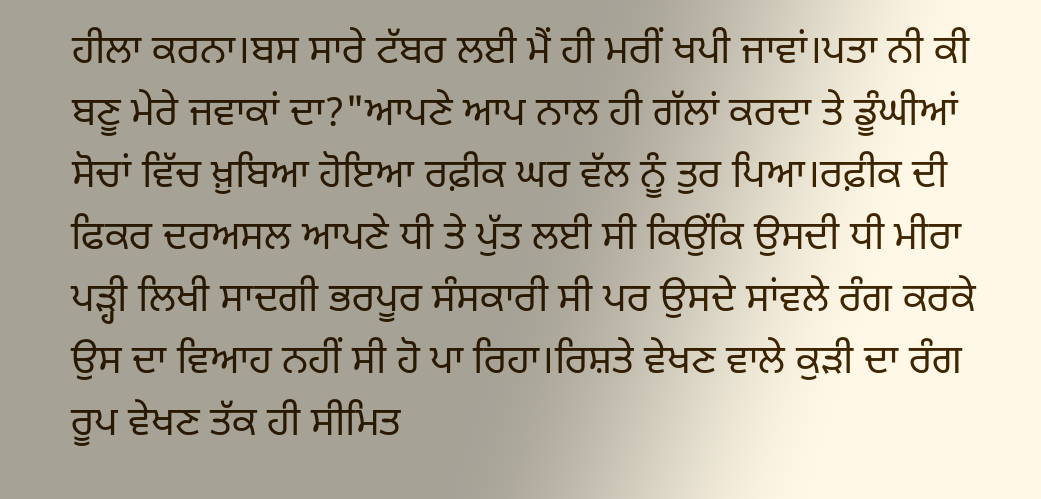ਹੀਲਾ ਕਰਨਾ।ਬਸ ਸਾਰੇ ਟੱਬਰ ਲਈ ਮੈਂ ਹੀ ਮਰੀਂ ਖਪੀ ਜਾਵਾਂ।ਪਤਾ ਨੀ ਕੀ ਬਣੂ ਮੇਰੇ ਜਵਾਕਾਂ ਦਾ?"ਆਪਣੇ ਆਪ ਨਾਲ ਹੀ ਗੱਲਾਂ ਕਰਦਾ ਤੇ ਡੂੰਘੀਆਂ ਸੋਚਾਂ ਵਿੱਚ ਖ਼ੁਬਿਆ ਹੋਇਆ ਰਫ਼ੀਕ ਘਰ ਵੱਲ ਨੂੰ ਤੁਰ ਪਿਆ।ਰਫ਼ੀਕ ਦੀ ਫਿਕਰ ਦਰਅਸਲ ਆਪਣੇ ਧੀ ਤੇ ਪੁੱਤ ਲਈ ਸੀ ਕਿਉਂਕਿ ਉਸਦੀ ਧੀ ਮੀਰਾ ਪੜ੍ਹੀ ਲਿਖੀ ਸਾਦਗੀ ਭਰਪੂਰ ਸੰਸਕਾਰੀ ਸੀ ਪਰ ਉਸਦੇ ਸਾਂਵਲੇ ਰੰਗ ਕਰਕੇ ਉਸ ਦਾ ਵਿਆਹ ਨਹੀਂ ਸੀ ਹੋ ਪਾ ਰਿਹਾ।ਰਿਸ਼ਤੇ ਵੇਖਣ ਵਾਲੇ ਕੁੜੀ ਦਾ ਰੰਗ ਰੂਪ ਵੇਖਣ ਤੱਕ ਹੀ ਸੀਮਿਤ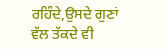ਰਹਿੰਦੇ,ਉਸਦੇ ਗੁਣਾਂ ਵੱਲ ਤੱਕਦੇ ਵੀ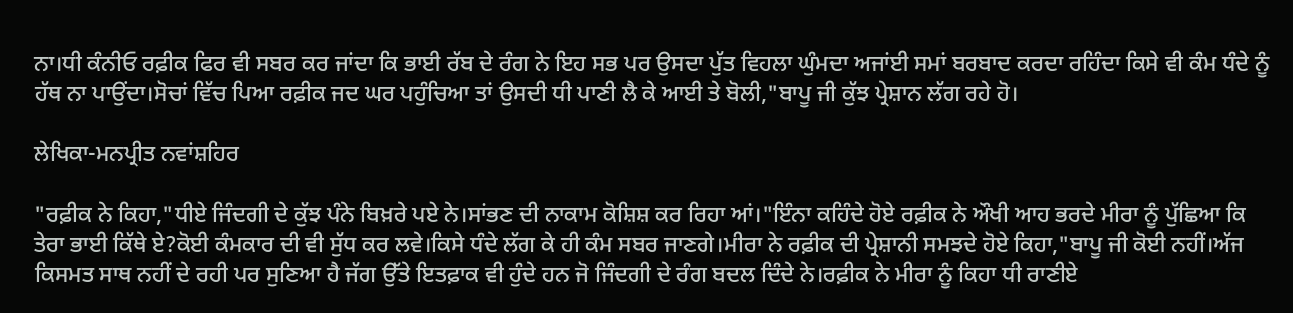ਨਾ।ਧੀ ਕੰਨੀਓ ਰਫ਼ੀਕ ਫਿਰ ਵੀ ਸਬਰ ਕਰ ਜਾਂਦਾ ਕਿ ਭਾਈ ਰੱਬ ਦੇ ਰੰਗ ਨੇ ਇਹ ਸਭ ਪਰ ਉਸਦਾ ਪੁੱਤ ਵਿਹਲਾ ਘੁੰਮਦਾ ਅਜਾਂਈ ਸਮਾਂ ਬਰਬਾਦ ਕਰਦਾ ਰਹਿੰਦਾ ਕਿਸੇ ਵੀ ਕੰਮ ਧੰਦੇ ਨੂੰ ਹੱਥ ਨਾ ਪਾਉਂਦਾ।ਸੋਚਾਂ ਵਿੱਚ ਪਿਆ ਰਫ਼ੀਕ ਜਦ ਘਰ ਪਹੁੰਚਿਆ ਤਾਂ ਉਸਦੀ ਧੀ ਪਾਣੀ ਲੈ ਕੇ ਆਈ ਤੇ ਬੋਲੀ,"ਬਾਪੂ ਜੀ ਕੁੱਝ ਪ੍ਰੇਸ਼ਾਨ ਲੱਗ ਰਹੇ ਹੋ।

ਲੇਖਿਕਾ-ਮਨਪ੍ਰੀਤ ਨਵਾਂਸ਼ਹਿਰ

"ਰਫ਼ੀਕ ਨੇ ਕਿਹਾ,"ਧੀਏ ਜਿੰਦਗੀ ਦੇ ਕੁੱਝ ਪੰਨੇ ਬਿਖ਼ਰੇ ਪਏ ਨੇ।ਸਾਂਭਣ ਦੀ ਨਾਕਾਮ ਕੋਸ਼ਿਸ਼ ਕਰ ਰਿਹਾ ਆਂ।"ਇੰਨਾ ਕਹਿੰਦੇ ਹੋਏ ਰਫ਼ੀਕ ਨੇ ਔਖੀ ਆਹ ਭਰਦੇ ਮੀਰਾ ਨੂੰ ਪੁੱਛਿਆ ਕਿ ਤੇਰਾ ਭਾਈ ਕਿੱਥੇ ਏ?ਕੋਈ ਕੰਮਕਾਰ ਦੀ ਵੀ ਸੁੱਧ ਕਰ ਲਵੇ।ਕਿਸੇ ਧੰਦੇ ਲੱਗ ਕੇ ਹੀ ਕੰਮ ਸਬਰ ਜਾਣਗੇ।ਮੀਰਾ ਨੇ ਰਫ਼ੀਕ ਦੀ ਪ੍ਰੇਸ਼ਾਨੀ ਸਮਝਦੇ ਹੋਏ ਕਿਹਾ,"ਬਾਪੂ ਜੀ ਕੋਈ ਨਹੀਂ।ਅੱਜ ਕਿਸਮਤ ਸਾਥ ਨਹੀਂ ਦੇ ਰਹੀ ਪਰ ਸੁਣਿਆ ਹੈ ਜੱਗ ਉੱਤੇ ਇਤਫ਼ਾਕ ਵੀ ਹੁੰਦੇ ਹਨ ਜੋ ਜਿੰਦਗੀ ਦੇ ਰੰਗ ਬਦਲ ਦਿੰਦੇ ਨੇ।ਰਫ਼ੀਕ ਨੇ ਮੀਰਾ ਨੂੰ ਕਿਹਾ ਧੀ ਰਾਣੀਏ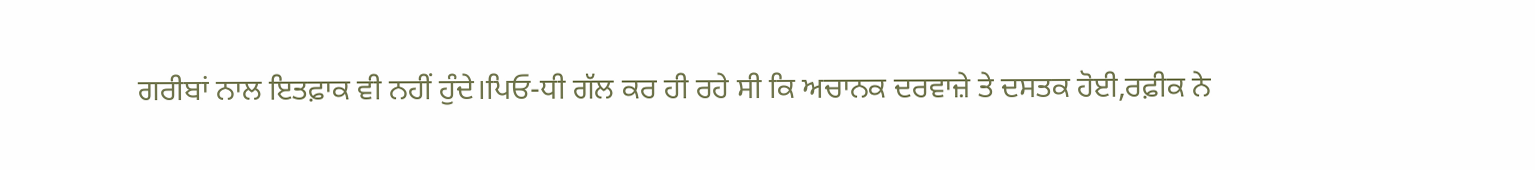ਗਰੀਬਾਂ ਨਾਲ ਇਤਫ਼ਾਕ ਵੀ ਨਹੀਂ ਹੁੰਦੇ।ਪਿਓ-ਧੀ ਗੱਲ ਕਰ ਹੀ ਰਹੇ ਸੀ ਕਿ ਅਚਾਨਕ ਦਰਵਾਜ਼ੇ ਤੇ ਦਸਤਕ ਹੋਈ,ਰਫ਼ੀਕ ਨੇ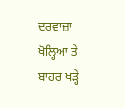ਦਰਵਾਜ਼ਾ ਖੋਲ੍ਹਿਆ ਤੇ ਬਾਹਰ ਖੜ੍ਹੇ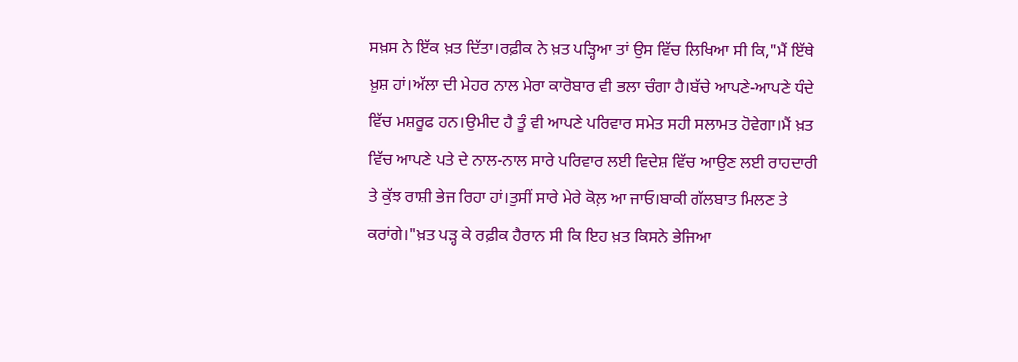ਸਖ਼ਸ ਨੇ ਇੱਕ ਖ਼ਤ ਦਿੱਤਾ।ਰਫ਼ੀਕ ਨੇ ਖ਼ਤ ਪੜ੍ਹਿਆ ਤਾਂ ਉਸ ਵਿੱਚ ਲਿਖਿਆ ਸੀ ਕਿ,"ਮੈਂ ਇੱਥੇ ਖ਼ੁਸ਼ ਹਾਂ।ਅੱਲਾ ਦੀ ਮੇਹਰ ਨਾਲ ਮੇਰਾ ਕਾਰੋਬਾਰ ਵੀ ਭਲਾ ਚੰਗਾ ਹੈ।ਬੱਚੇ ਆਪਣੇ-ਆਪਣੇ ਧੰਦੇ ਵਿੱਚ ਮਸ਼ਰੂਫ ਹਨ।ਉਮੀਦ ਹੈ ਤੂੰ ਵੀ ਆਪਣੇ ਪਰਿਵਾਰ ਸਮੇਤ ਸਹੀ ਸਲਾਮਤ ਹੋਵੇਗਾ।ਮੈਂ ਖ਼ਤ ਵਿੱਚ ਆਪਣੇ ਪਤੇ ਦੇ ਨਾਲ-ਨਾਲ ਸਾਰੇ ਪਰਿਵਾਰ ਲਈ ਵਿਦੇਸ਼ ਵਿੱਚ ਆਉਣ ਲਈ ਰਾਹਦਾਰੀ ਤੇ ਕੁੱਝ ਰਾਸ਼ੀ ਭੇਜ ਰਿਹਾ ਹਾਂ।ਤੁਸੀਂ ਸਾਰੇ ਮੇਰੇ ਕੋਲ਼ ਆ ਜਾਓ।ਬਾਕੀ ਗੱਲਬਾਤ ਮਿਲਣ ਤੇ ਕਰਾਂਗੇ।"ਖ਼ਤ ਪੜ੍ਹ ਕੇ ਰਫ਼ੀਕ ਹੈਰਾਨ ਸੀ ਕਿ ਇਹ ਖ਼ਤ ਕਿਸਨੇ ਭੇਜਿਆ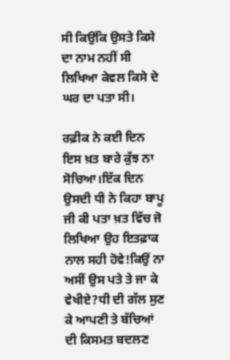ਸੀ ਕਿਉਂਕਿ ਉਸਤੇ ਕਿਸੇ ਦਾ ਨਾਮ ਨਹੀਂ ਸੀ ਲਿਖਿਆ ਕੇਵਲ ਕਿਸੇ ਦੇ ਘਰ ਦਾ ਪਤਾ ਸੀ।

ਰਫ਼ੀਕ ਨੇ ਕਈ ਦਿਨ ਇਸ ਖ਼ਤ ਬਾਰੇ ਕੁੱਝ ਨਾ ਸੋਚਿਆ।ਇੱਕ ਦਿਨ ਉਸਦੀ ਧੀ ਨੇ ਕਿਹਾ ਬਾਪੂ ਜੀ ਕੀ ਪਤਾ ਖ਼ਤ ਵਿੱਚ ਜੋ ਲਿਖਿਆ ਉਹ ਇਤਫ਼ਾਕ ਨਾਲ ਸਹੀ ਹੋਵੇ!ਕਿਉਂ ਨਾ ਅਸੀਂ ਉਸ ਪਤੇ ਤੇ ਜਾ ਕੇ ਵੇਖੀਏ?ਧੀ ਦੀ ਗੱਲ ਸੁਣ ਕੇ ਆਪਣੀ ਤੇ ਬੱਚਿਆਂ ਦੀ ਕਿਸਮਤ ਬਦਲਣ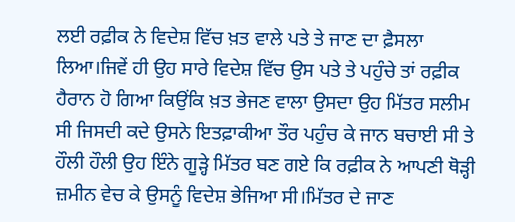ਲਈ ਰਫ਼ੀਕ ਨੇ ਵਿਦੇਸ਼ ਵਿੱਚ ਖ਼ਤ ਵਾਲੇ ਪਤੇ ਤੇ ਜਾਣ ਦਾ ਫ਼ੈਸਲਾ ਲਿਆ।ਜਿਵੇਂ ਹੀ ਉਹ ਸਾਰੇ ਵਿਦੇਸ਼ ਵਿੱਚ ਉਸ ਪਤੇ ਤੇ ਪਹੁੰਚੇ ਤਾਂ ਰਫ਼ੀਕ ਹੈਰਾਨ ਹੋ ਗਿਆ ਕਿਉਂਕਿ ਖ਼ਤ ਭੇਜਣ ਵਾਲਾ ਉਸਦਾ ਉਹ ਮਿੱਤਰ ਸਲੀਮ ਸੀ ਜਿਸਦੀ ਕਦੇ ਉਸਨੇ ਇਤਫ਼ਾਕੀਆ ਤੌਰ ਪਹੁੰਚ ਕੇ ਜਾਨ ਬਚਾਈ ਸੀ ਤੇ ਹੌਲੀ ਹੌਲੀ ਉਹ ਇੰਨੇ ਗੂੜ੍ਹੇ ਮਿੱਤਰ ਬਣ ਗਏ ਕਿ ਰਫ਼ੀਕ ਨੇ ਆਪਣੀ ਥੋੜ੍ਹੀ ਜ਼ਮੀਨ ਵੇਚ ਕੇ ਉਸਨੂੰ ਵਿਦੇਸ਼ ਭੇਜਿਆ ਸੀ।ਮਿੱਤਰ ਦੇ ਜਾਣ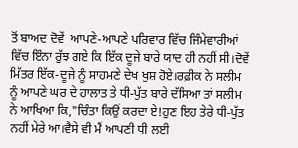ਤੋਂ ਬਾਅਦ ਦੋਵੇਂ  ਆਪਣੇ-ਆਪਣੇ ਪਰਿਵਾਰ ਵਿੱਚ ਜਿੰਮੇਵਾਰੀਆਂ ਵਿੱਚ ਇੰਨਾ ਰੁੱਝ ਗਏ ਕਿ ਇੱਕ ਦੂਜੇ ਬਾਰੇ ਯਾਦ ਹੀ ਨਹੀਂ ਸੀ।ਦੋਵੇਂ ਮਿੱਤਰ ਇੱਕ-ਦੂਜੇ ਨੂੰ ਸਾਹਮਣੇ ਦੇਖ ਖੁਸ਼ ਹੋਏ।ਰਫ਼ੀਕ ਨੇ ਸਲੀਮ ਨੂੰ ਆਪਣੇ ਘਰ ਦੇ ਹਾਲਾਤ ਤੇ ਧੀ-ਪੁੱਤ ਬਾਰੇ ਦੱਸਿਆ ਤਾਂ ਸਲੀਮ ਨੇ ਆਖਿਆ ਕਿ,"ਚਿੰਤਾ ਕਿਉਂ ਕਰਦਾ ਏ!ਹੁਣ ਇਹ ਤੇਰੇ ਧੀ-ਪੁੱਤ ਨਹੀਂ ਮੇਰੇ ਆ।ਵੈਸੇ ਵੀ ਮੈਂ ਆਪਣੀ ਧੀ ਲਈ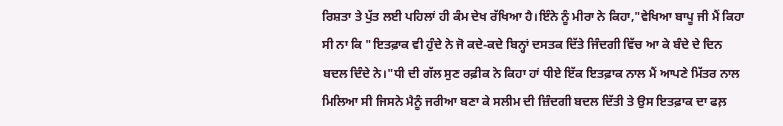ਰਿਸ਼ਤਾ ਤੇ ਪੁੱਤ ਲਈ ਪਹਿਲਾਂ ਹੀ ਕੰਮ ਦੇਖ ਰੱਖਿਆ ਹੈ।ਇੰਨੇ ਨੂੰ ਮੀਰਾ ਨੇ ਕਿਹਾ,"ਵੇਖਿਆ ਬਾਪੂ ਜੀ ਮੈਂ ਕਿਹਾ ਸੀ ਨਾ ਕਿ "ਇਤਫ਼ਾਕ ਵੀ ਹੁੰਦੇ ਨੇ ਜੋ ਕਦੇ-ਕਦੇ ਬਿਨ੍ਹਾਂ ਦਸਤਕ ਦਿੱਤੇ ਜਿੰਦਗੀ ਵਿੱਚ ਆ ਕੇ ਬੰਦੇ ਦੇ ਦਿਨ ਬਦਲ ਦਿੰਦੇ ਨੇ।"ਧੀ ਦੀ ਗੱਲ ਸੁਣ ਰਫ਼ੀਕ ਨੇ ਕਿਹਾ ਹਾਂ ਧੀਏ ਇੱਕ ਇਤਫ਼ਾਕ ਨਾਲ ਮੈਂ ਆਪਣੇ ਮਿੱਤਰ ਨਾਲ ਮਿਲਿਆ ਸੀ ਜਿਸਨੇ ਮੈਨੂੰ ਜਰੀਆ ਬਣਾ ਕੇ ਸਲੀਮ ਦੀ ਜ਼ਿੰਦਗੀ ਬਦਲ ਦਿੱਤੀ ਤੇ ਉਸ ਇਤਫ਼ਾਕ ਦਾ ਫਲ਼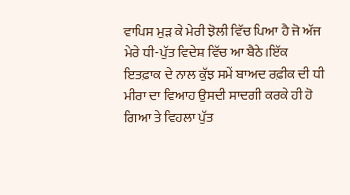ਵਾਪਿਸ ਮੁੜ ਕੇ ਮੇਰੀ ਝੋਲੀ ਵਿੱਚ ਪਿਆ ਹੈ ਜੋ ਅੱਜ ਮੇਰੇ ਧੀ-ਪੁੱਤ ਵਿਦੇਸ਼ ਵਿੱਚ ਆ ਬੈਠੇ।ਇੱਕ ਇਤਫ਼ਾਕ ਦੇ ਨਾਲ ਕੁੱਝ ਸਮੇਂ ਬਾਅਦ ਰਫ਼ੀਕ ਦੀ ਧੀ ਮੀਰਾ ਦਾ ਵਿਆਹ ਉਸਦੀ ਸਾਦਗੀ ਕਰਕੇ ਹੀ ਹੋ ਗਿਆ ਤੇ ਵਿਹਲਾ ਪੁੱਤ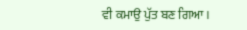ਵੀ ਕਮਾਉ ਪੁੱਤ ਬਣ ਗਿਆ।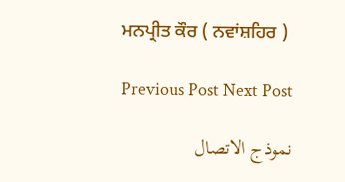ਮਨਪ੍ਰੀਤ ਕੌਰ ( ਨਵਾਂਸ਼ਹਿਰ )

Previous Post Next Post

نموذج الاتصال